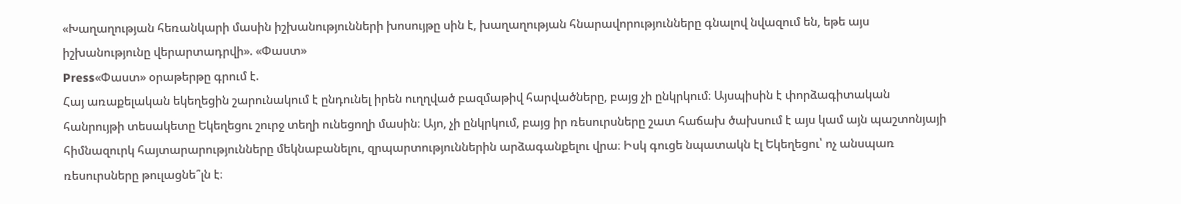«Խաղաղության հեռանկարի մասին իշխանությունների խոսույթը սին է, խաղաղության հնարավորությունները գնալով նվազում են, եթե այս իշխանությունը վերարտադրվի». «Փաստ»
Press«Փաստ» օրաթերթը գրում է.
Հայ առաքելական եկեղեցին շարունակում է ընդունել իրեն ուղղված բազմաթիվ հարվածները, բայց չի ընկրկում։ Այսպիսին է փորձագիտական հանրույթի տեսակետը Եկեղեցու շուրջ տեղի ունեցողի մասին։ Այո, չի ընկրկում, բայց իր ռեսուրսները շատ հաճախ ծախսում է այս կամ այն պաշտոնյայի հիմնազուրկ հայտարարությունները մեկնաբանելու, զրպարտություններին արձագանքելու վրա։ Իսկ գուցե նպատակն էլ Եկեղեցու՝ ոչ անսպառ ռեսուրսները թուլացնե՞լն է։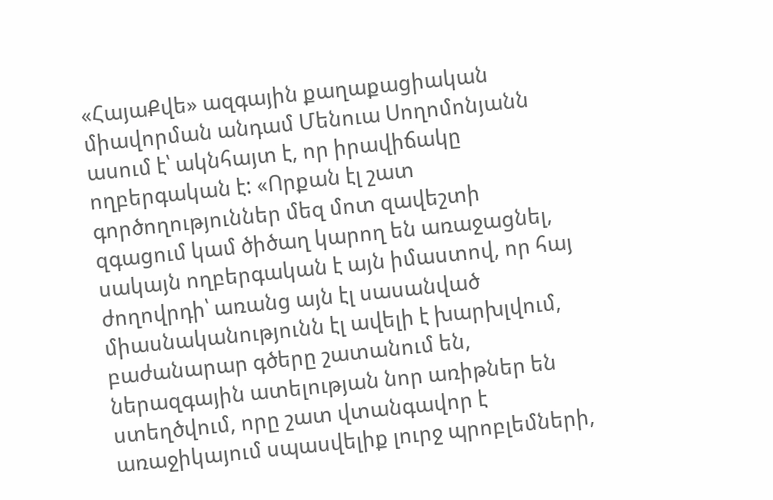«ՀայաՔվե» ազգային քաղաքացիական միավորման անդամ Մենուա Սողոմոնյանն ասում է՝ ակնհայտ է, որ իրավիճակը ողբերգական է: «Որքան էլ շատ գործողություններ մեզ մոտ զավեշտի զգացում կամ ծիծաղ կարող են առաջացնել, սակայն ողբերգական է այն իմաստով, որ հայ ժողովրդի՝ առանց այն էլ սասանված միասնականությունն էլ ավելի է խարխլվում, բաժանարար գծերը շատանում են, ներազգային ատելության նոր առիթներ են ստեղծվում, որը շատ վտանգավոր է առաջիկայում սպասվելիք լուրջ պրոբլեմների,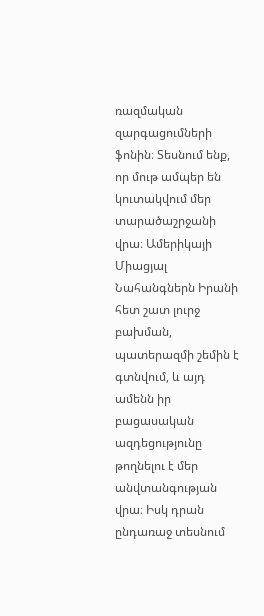ռազմական զարգացումների ֆոնին։ Տեսնում ենք, որ մութ ամպեր են կուտակվում մեր տարածաշրջանի վրա։ Ամերիկայի Միացյալ Նահանգներն Իրանի հետ շատ լուրջ բախման, պատերազմի շեմին է գտնվում, և այդ ամենն իր բացասական ազդեցությունը թողնելու է մեր անվտանգության վրա։ Իսկ դրան ընդառաջ տեսնում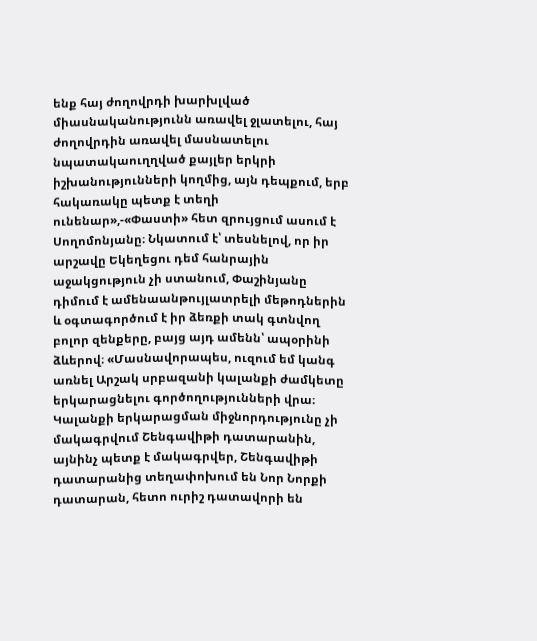ենք հայ ժողովրդի խարխլված միասնականությունն առավել ջլատելու, հայ ժողովրդին առավել մասնատելու նպատակաուղղված քայլեր երկրի իշխանությունների կողմից, այն դեպքում, երբ հակառակը պետք է տեղի ունենար»,-«Փաստի» հետ զրույցում ասում է Սողոմոնյանը։ Նկատում է՝ տեսնելով, որ իր արշավը Եկեղեցու դեմ հանրային աջակցություն չի ստանում, Փաշինյանը դիմում է ամենաանթույլատրելի մեթոդներին և օգտագործում է իր ձեռքի տակ գտնվող բոլոր զենքերը, բայց այդ ամենն՝ ապօրինի ձևերով։ «Մասնավորապես, ուզում եմ կանգ առնել Արշակ սրբազանի կալանքի ժամկետը երկարացնելու գործողությունների վրա։ Կալանքի երկարացման միջնորդությունը չի մակագրվում Շենգավիթի դատարանին, այնինչ պետք է մակագրվեր, Շենգավիթի դատարանից տեղափոխում են Նոր Նորքի դատարան, հետո ուրիշ դատավորի են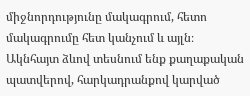միջնորդությունը մակագրում, հետո մակագրումը հետ կանչում և այլն։ Ակնհայտ ձևով տեսնում ենք քաղաքական պատվերով, հարկադրանքով կարված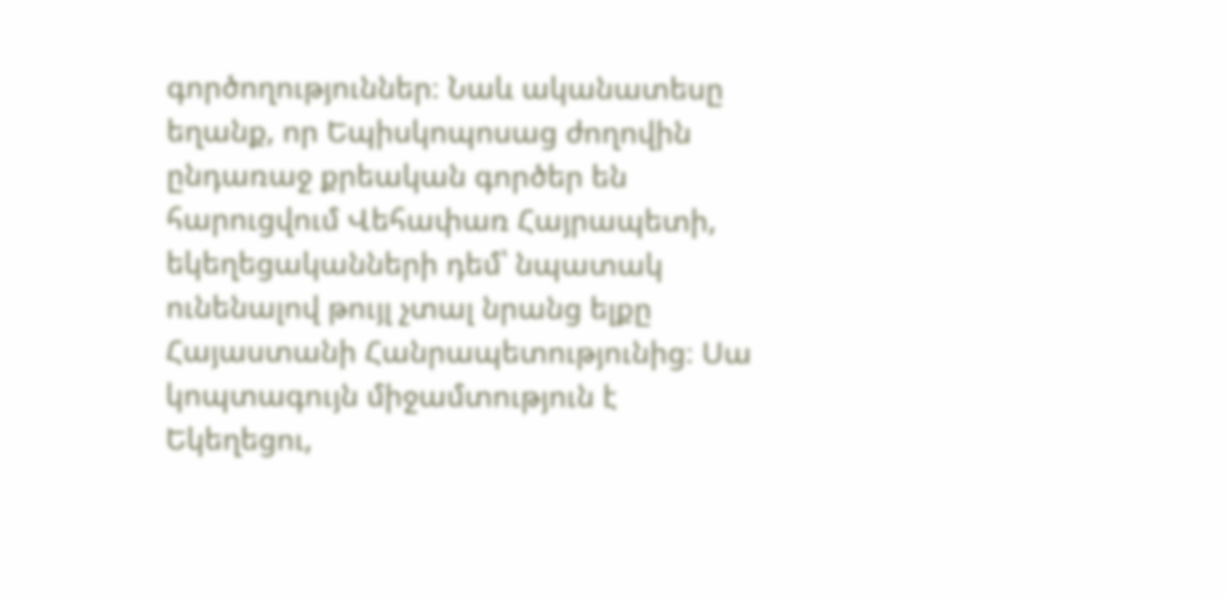գործողություններ։ Նաև ականատեսը եղանք, որ Եպիսկոպոսաց ժողովին ընդառաջ քրեական գործեր են հարուցվում Վեհափառ Հայրապետի, եկեղեցականների դեմ՝ նպատակ ունենալով թույլ չտալ նրանց ելքը Հայաստանի Հանրապետությունից։ Սա կոպտագույն միջամտություն է Եկեղեցու,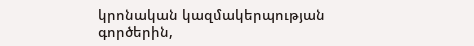կրոնական կազմակերպության գործերին,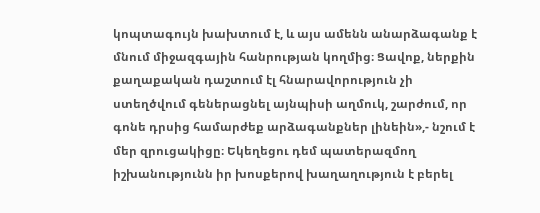կոպտագույն խախտում է, և այս ամենն անարձագանք է մնում միջազգային հանրության կողմից։ Ցավոք, ներքին քաղաքական դաշտում էլ հնարավորություն չի ստեղծվում գեներացնել այնպիսի աղմուկ, շարժում, որ գոնե դրսից համարժեք արձագանքներ լինեին»,- նշում է մեր զրուցակիցը։ Եկեղեցու դեմ պատերազմող իշխանությունն իր խոսքերով խաղաղություն է բերել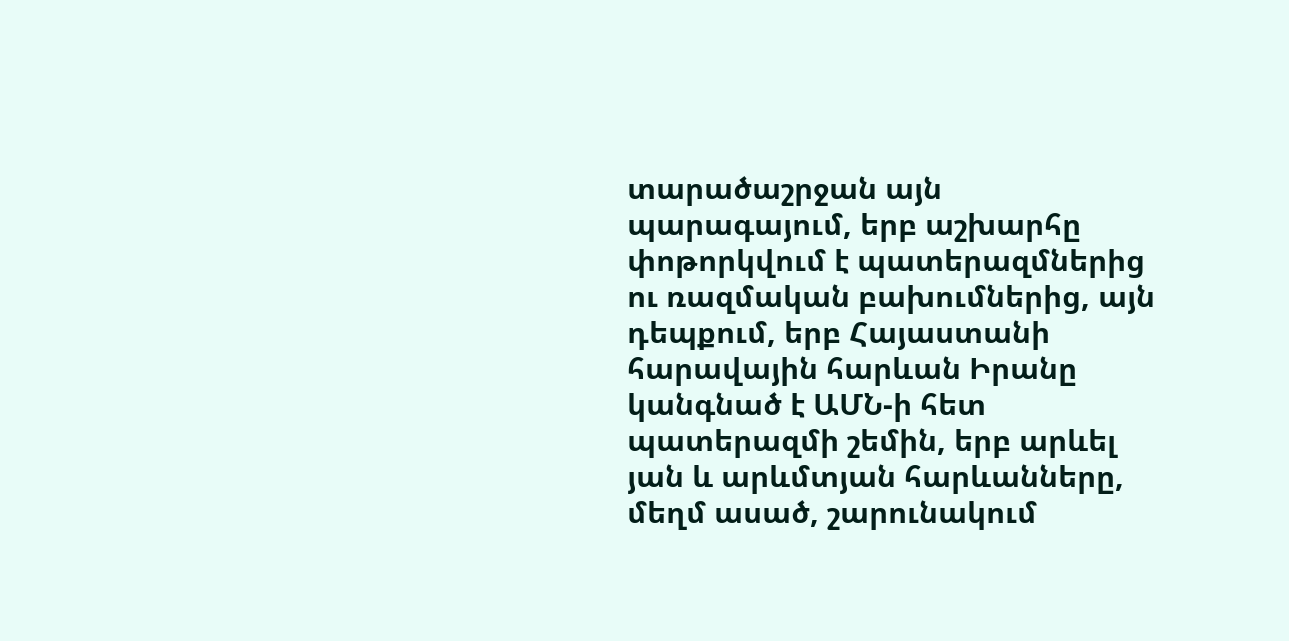տարածաշրջան այն պարագայում, երբ աշխարհը փոթորկվում է պատերազմներից ու ռազմական բախումներից, այն դեպքում, երբ Հայաստանի հարավային հարևան Իրանը կանգնած է ԱՄՆ-ի հետ պատերազմի շեմին, երբ արևել յան և արևմտյան հարևանները, մեղմ ասած, շարունակում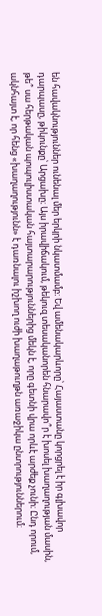են հավակնություններ ունենալ մեր երկրի նկատմամբ։ Եվ ամենակարևորը՝ Հայաստանը կորցրել է իր գլխավոր դարպասը, թիկունքը՝ Արցախը։ Այս իրավիճակում, թեկուզ տեսականորեն հնարավո՞ր է խոսել խաղաղության մասին, թե՞ սա հերթական պոպուլիստական հայտարարություններից մեկն է, որը գետնի վրա որևէ արժեք չունի։ Ընդ որում, ակնհայտ է, որ հենց «խաղաղությունն» է դառնալու իշխող ուժի խաղաթուղթն առաջիկա ընտրություններում։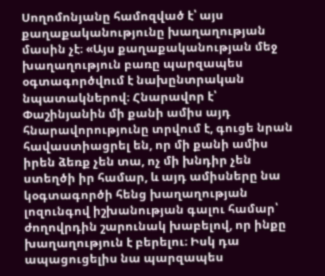Սողոմոնյանը համոզված է՝ այս քաղաքականությունը խաղաղության մասին չէ։ «Այս քաղաքականության մեջ խաղաղություն բառը պարզապես օգտագործվում է նախընտրական նպատակներով։ Հնարավոր է՝ Փաշինյանին մի քանի ամիս այդ հնարավորությունը տրվում է, գուցե նրան հավաստիացրել են, որ մի քանի ամիս իրեն ձեռք չեն տա, ոչ մի խնդիր չեն ստեղծի իր համար, և այդ ամիսները նա կօգտագործի հենց խաղաղության լոզունգով իշխանության գալու համար՝ ժողովրդին շարունակ խաբելով, որ ինքը խաղաղություն է բերելու։ Իսկ դա ապացուցելիս նա պարզապես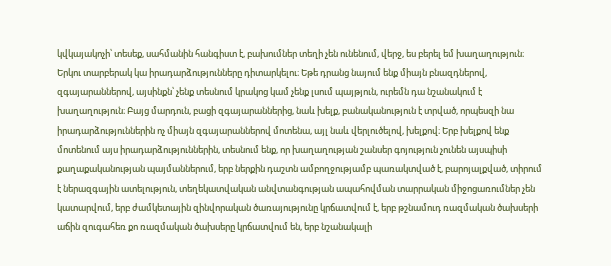կվկայակոչի՝ տեսեք, սահմանին հանգիստ է, բախումներ տեղի չեն ունենում, վերջ, ես բերել եմ խաղաղություն։ Երկու տարբերակ կա իրադարձությունները դիտարկելու։ Եթե դրանց նայում ենք միայն բնազդներով, զգայարաններով, այսինքն՝ չենք տեսնում կրակոց կամ չենք լսում պայթյուն, ուրեմն դա նշանակում է խաղաղություն։ Բայց մարդուն, բացի զգայարաններից, նաև խելք, բանականություն է տրված, որպեսզի նա իրադարձություններին ոչ միայն զգայարաններով մոտենա, այլ նաև վերլուծելով, խելքով։ Երբ խելքով ենք մոտենում այս իրադարձություններին, տեսնում ենք, որ խաղաղության շանսեր գոյություն չունեն այսպիսի քաղաքականության պայմաններում, երբ ներքին դաշտն ամբողջությամբ պառակտված է, բարոյալքված, տիրում է ներազգային ատելություն, տեղեկատվական անվտանգության ապահովման տարրական միջոցառումներ չեն կատարվում, երբ ժամկետային զինվորական ծառայությունը կրճատվում է, երբ թշնամուդ ռազմական ծախսերի աճին զուգահեռ քո ռազմական ծախսերը կրճատվում են, երբ նշանակալի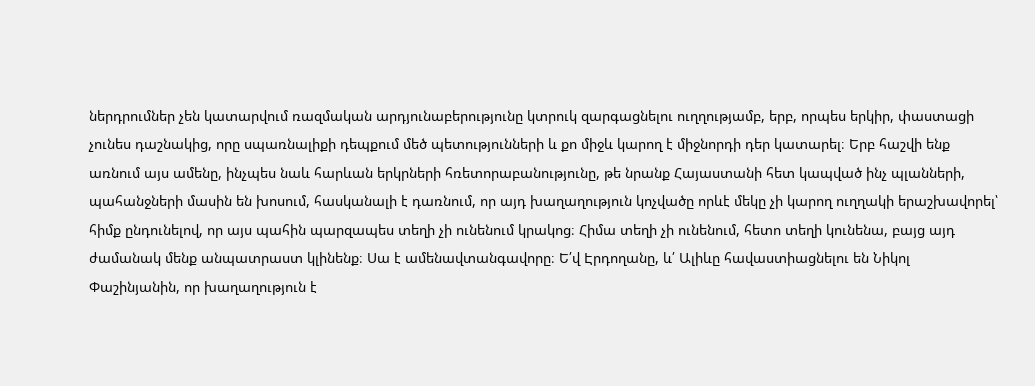ներդրումներ չեն կատարվում ռազմական արդյունաբերությունը կտրուկ զարգացնելու ուղղությամբ, երբ, որպես երկիր, փաստացի չունես դաշնակից, որը սպառնալիքի դեպքում մեծ պետությունների և քո միջև կարող է միջնորդի դեր կատարել։ Երբ հաշվի ենք առնում այս ամենը, ինչպես նաև հարևան երկրների հռետորաբանությունը, թե նրանք Հայաստանի հետ կապված ինչ պլանների, պահանջների մասին են խոսում, հասկանալի է դառնում, որ այդ խաղաղություն կոչվածը որևէ մեկը չի կարող ուղղակի երաշխավորել՝ հիմք ընդունելով, որ այս պահին պարզապես տեղի չի ունենում կրակոց։ Հիմա տեղի չի ունենում, հետո տեղի կունենա, բայց այդ ժամանակ մենք անպատրաստ կլինենք։ Սա է ամենավտանգավորը։ Ե՛վ Էրդողանը, և՛ Ալիևը հավաստիացնելու են Նիկոլ Փաշինյանին, որ խաղաղություն է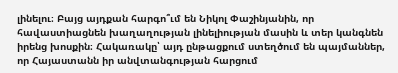լինելու։ Բայց այդքան հարգո՞ւմ են Նիկոլ Փաշինյանին, որ հավաստիացնեն խաղաղության լինելիության մասին և տեր կանգնեն իրենց խոսքին։ Հակառակը՝ այդ ընթացքում ստեղծում են պայմաններ, որ Հայաստանն իր անվտանգության հարցում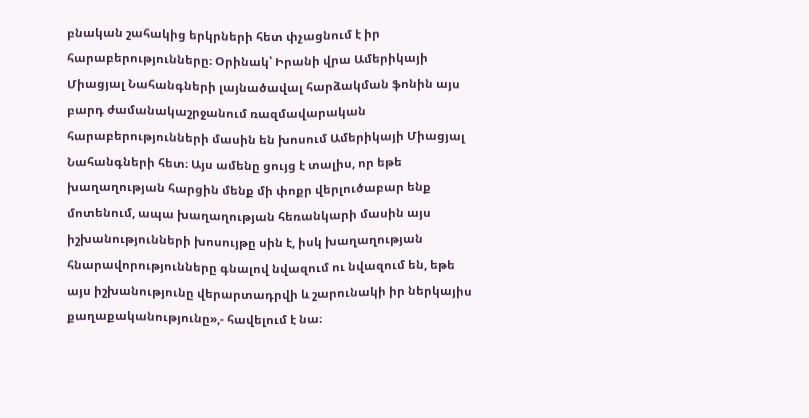բնական շահակից երկրների հետ փչացնում է իր հարաբերությունները։ Օրինակ՝ Իրանի վրա Ամերիկայի Միացյալ Նահանգների լայնածավալ հարձակման ֆոնին այս բարդ ժամանակաշրջանում ռազմավարական հարաբերությունների մասին են խոսում Ամերիկայի Միացյալ Նահանգների հետ։ Այս ամենը ցույց է տալիս, որ եթե խաղաղության հարցին մենք մի փոքր վերլուծաբար ենք մոտենում, ապա խաղաղության հեռանկարի մասին այս իշխանությունների խոսույթը սին է, իսկ խաղաղության հնարավորությունները գնալով նվազում ու նվազում են, եթե այս իշխանությունը վերարտադրվի և շարունակի իր ներկայիս քաղաքականությունը»,- հավելում է նա։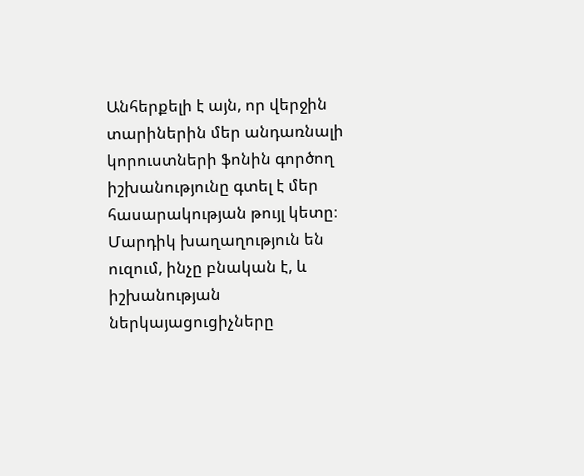Անհերքելի է այն, որ վերջին տարիներին մեր անդառնալի կորուստների ֆոնին գործող իշխանությունը գտել է մեր հասարակության թույլ կետը։ Մարդիկ խաղաղություն են ուզում, ինչը բնական է, և իշխանության ներկայացուցիչները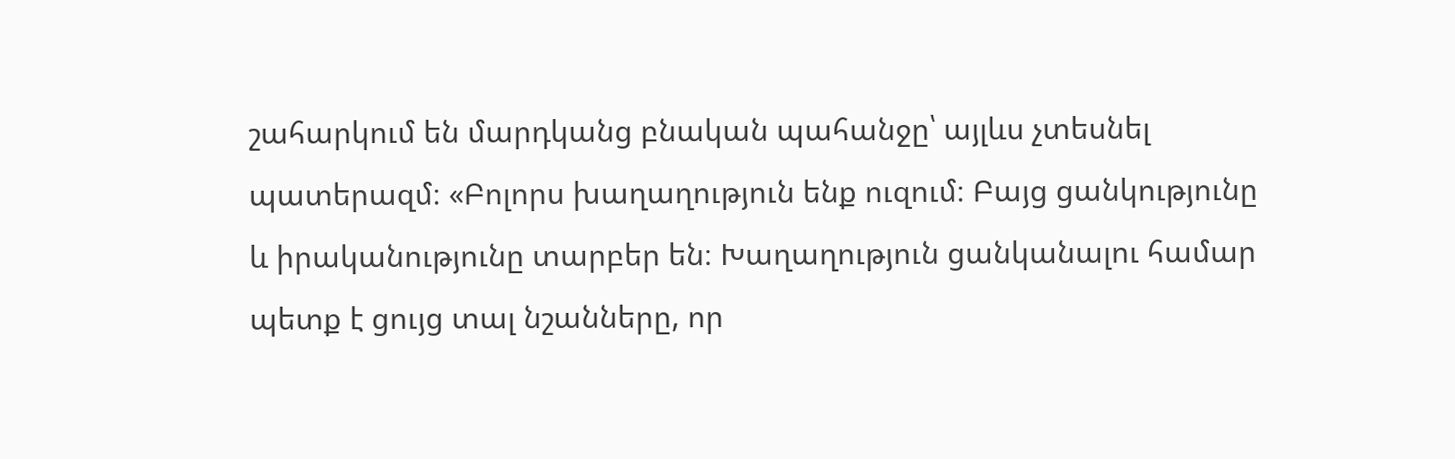շահարկում են մարդկանց բնական պահանջը՝ այլևս չտեսնել պատերազմ։ «Բոլորս խաղաղություն ենք ուզում։ Բայց ցանկությունը և իրականությունը տարբեր են։ Խաղաղություն ցանկանալու համար պետք է ցույց տալ նշանները, որ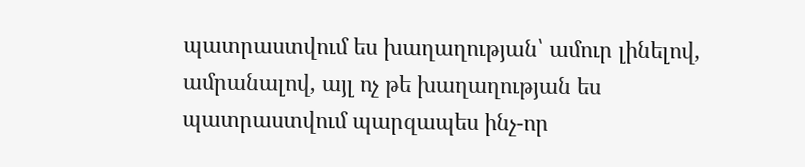պատրաստվում ես խաղաղության՝ ամուր լինելով, ամրանալով, այլ ոչ թե խաղաղության ես պատրաստվում պարզապես ինչ-որ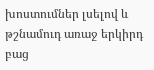խոստումներ լսելով և թշնամուդ առաջ երկիրդ բաց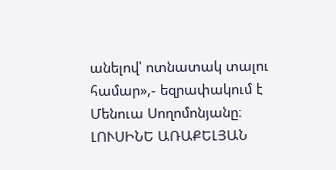անելով՝ ոտնատակ տալու համար»,- եզրափակում է Մենուա Սողոմոնյանը։
ԼՈՒՍԻՆԵ ԱՌԱՔԵԼՅԱՆ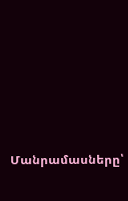Մանրամասները՝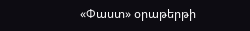«Փաստ» օրաթերթի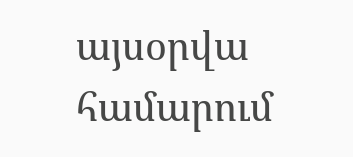այսօրվա համարում